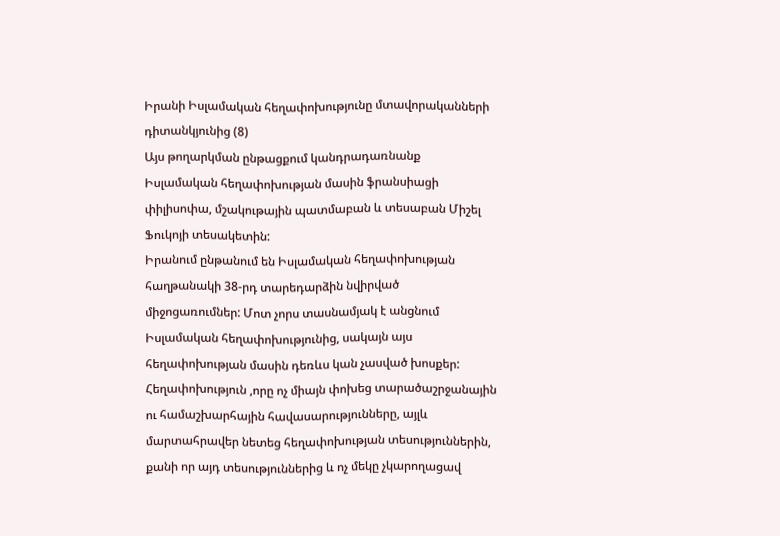Իրանի Իսլամական հեղափոխությունը մտավորականների դիտանկյունից (8)
Այս թողարկման ընթացքում կանդրադառնանք Իսլամական հեղափոխության մասին ֆրանսիացի փիլիսոփա, մշակութային պատմաբան և տեսաբան Միշել Ֆուկոյի տեսակետին:
Իրանում ընթանում են Իսլամական հեղափոխության հաղթանակի 38-րդ տարեդարձին նվիրված միջոցառումներ: Մոտ չորս տասնամյակ է անցնում Իսլամական հեղափոխությունից, սակայն այս հեղափոխության մասին դեռևս կան չասված խոսքեր: Հեղափոխություն ,որը ոչ միայն փոխեց տարածաշրջանային ու համաշխարհային հավասարությունները, այլև մարտահրավեր նետեց հեղափոխության տեսություններին, քանի որ այդ տեսություններից և ոչ մեկը չկարողացավ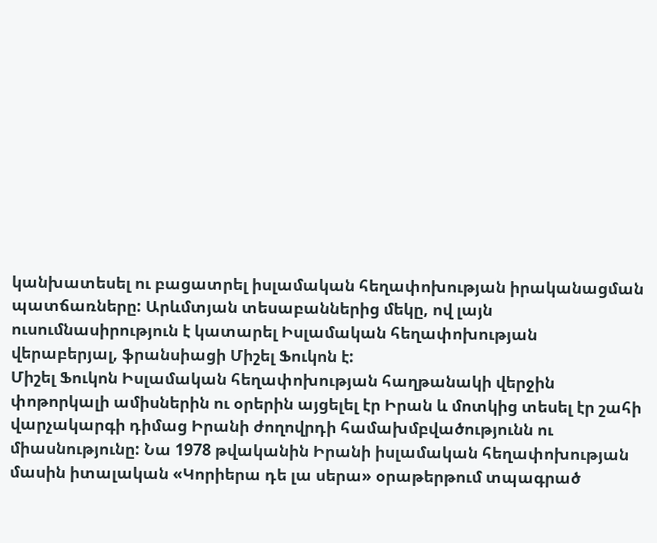կանխատեսել ու բացատրել իսլամական հեղափոխության իրականացման պատճառները: Արևմտյան տեսաբաններից մեկը, ով լայն ուսումնասիրություն է կատարել Իսլամական հեղափոխության վերաբերյալ, ֆրանսիացի Միշել Ֆուկոն է:
Միշել Ֆուկոն Իսլամական հեղափոխության հաղթանակի վերջին փոթորկալի ամիսներին ու օրերին այցելել էր Իրան և մոտկից տեսել էր շահի վարչակարգի դիմաց Իրանի ժողովրդի համախմբվածությունն ու միասնությունը: Նա 1978 թվականին Իրանի իսլամական հեղափոխության մասին իտալական «Կորիերա դե լա սերա» օրաթերթում տպագրած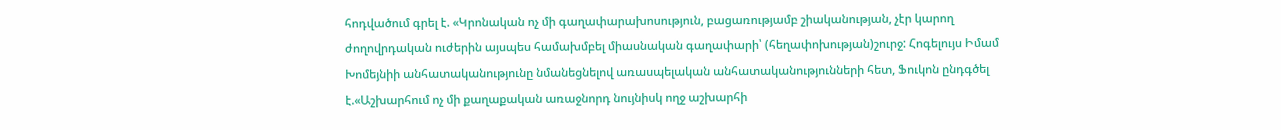հոդվածում գրել է. «Կրոնական ոչ մի գաղափարախոսություն, բացառությամբ շիականության, չէր կարող ժողովրդական ուժերին այսպես համախմբել միասնական գաղափարի՝ (հեղափոխության)շուրջ: Հոգելույս Իմամ Խոմեյնիի անհատականությունը նմանեցնելով առասպելական անհատականությունների հետ, Ֆուկոն ընդգծել է.«Աշխարհում ոչ մի քաղաքական առաջնորդ նույնիսկ ողջ աշխարհի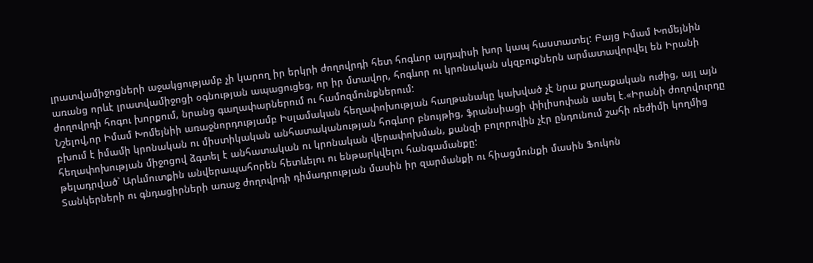լրատվամիջոցների աջակցությամբ չի կարող իր երկրի ժողովրդի հետ հոգևոր այդպիսի խոր կապ հաստատել: Բայց Իմամ Խոմեյնին առանց որևէ լրատվամիջոցի օգնության ապացուցեց, որ իր մտավոր, հոգևոր ու կրոնական սկզբուքներն արմատավորվել են Իրանի ժողովրդի հոգու խորքում, նրանց գաղափարներում ու համոզմունքներում:
Նշելով,որ Իմամ Խոմեյնիի առաջնորդությամբ Իսլամական հեղափոխության հաղթանակը կախված չէ նրա քաղաքական ուժից, այլ այն բխում է իմամի կրոնական ու միստիկական անհատականության հոգևոր բնույթից, ֆրանսիացի փիլիսոփան ասել է.«Իրանի ժողովուրդը հեղափոխության միջոցով ձգտել է անհատական ու կրոնական վերափոխման, քանզի բոլորովին չէր ընդունում շահի ռեժիմի կողմից թելադրված՝ Արևմուտքին անվերապահորեն հետևելու ու ենթարկվելու հանգամանքը:
Տանկերների ու գնդացիրների առաջ ժողովրդի դիմադրության մասին իր զարմանքի ու հիացմունքի մասին Ֆուկոն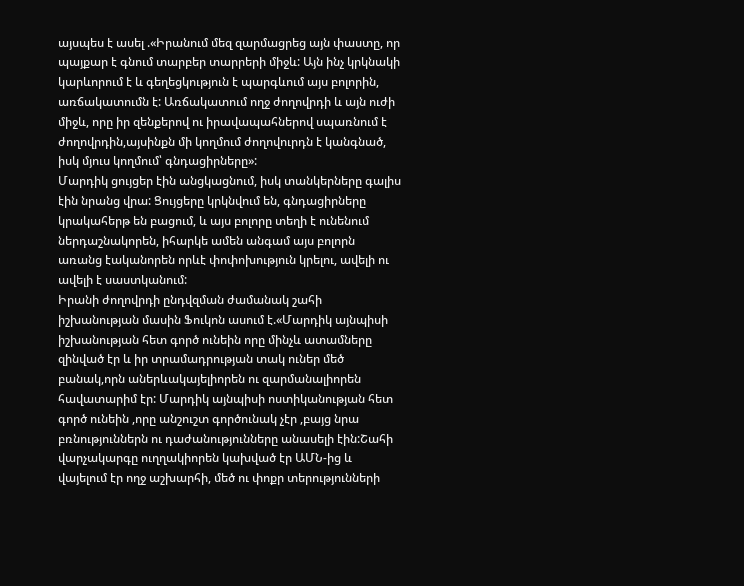այսպես է ասել .«Իրանում մեզ զարմացրեց այն փաստը, որ պայքար է գնում տարբեր տարրերի միջև: Այն ինչ կրկնակի կարևորում է և գեղեցկություն է պարգևում այս բոլորին, առճակատումն է: Առճակատում ողջ ժողովրդի և այն ուժի միջև, որը իր զենքերով ու իրավապահներով սպառնում է ժողովրդին,այսինքն մի կողմում ժողովուրդն է կանգնած, իսկ մյուս կողմում՝ գնդացիրները»:
Մարդիկ ցույցեր էին անցկացնում, իսկ տանկերները գալիս էին նրանց վրա: Ցույցերը կրկնվում են, գնդացիրները կրակահերթ են բացում, և այս բոլորը տեղի է ունենում ներդաշնակորեն, իհարկե ամեն անգամ այս բոլորն առանց էականորեն որևէ փոփոխություն կրելու, ավելի ու ավելի է սաստկանում:
Իրանի ժողովրդի ընդվզման ժամանակ շահի իշխանության մասին Ֆուկոն ասում է.«Մարդիկ այնպիսի իշխանության հետ գործ ունեին որը մինչև ատամները զինված էր և իր տրամադրության տակ ուներ մեծ բանակ,որն աներևակայելիորեն ու զարմանալիորեն հավատարիմ էր: Մարդիկ այնպիսի ոստիկանության հետ գործ ունեին ,որը անշուշտ գործունակ չէր ,բայց նրա բռնություններն ու դաժանությունները անասելի էին:Շահի վարչակարգը ուղղակիորեն կախված էր ԱՄՆ-ից և վայելում էր ողջ աշխարհի, մեծ ու փոքր տերությունների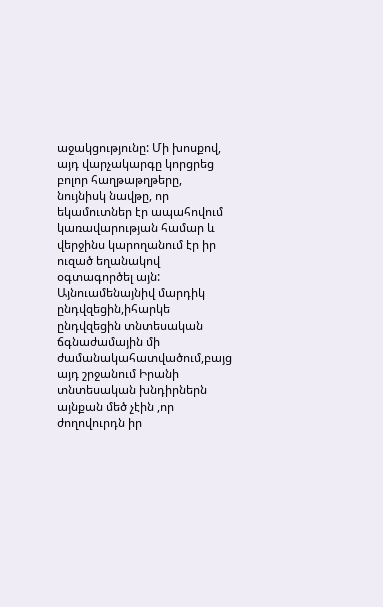աջակցությունը: Մի խոսքով, այդ վարչակարգը կորցրեց բոլոր հաղթաթղթերը, նույնիսկ նավթը, որ եկամուտներ էր ապահովում կառավարության համար և վերջինս կարողանում էր իր ուզած եղանակով օգտագործել այն: Այնուամենայնիվ մարդիկ ընդվզեցին,իհարկե ընդվզեցին տնտեսական ճգնաժամային մի ժամանակահատվածում,բայց այդ շրջանում Իրանի տնտեսական խնդիրներն այնքան մեծ չէին ,որ ժողովուրդն իր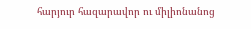հարյուր հազարավոր ու միլիոնանոց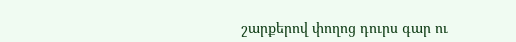շարքերով փողոց դուրս գար ու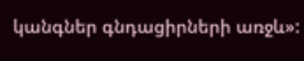կանգներ գնդացիրների առջև»: